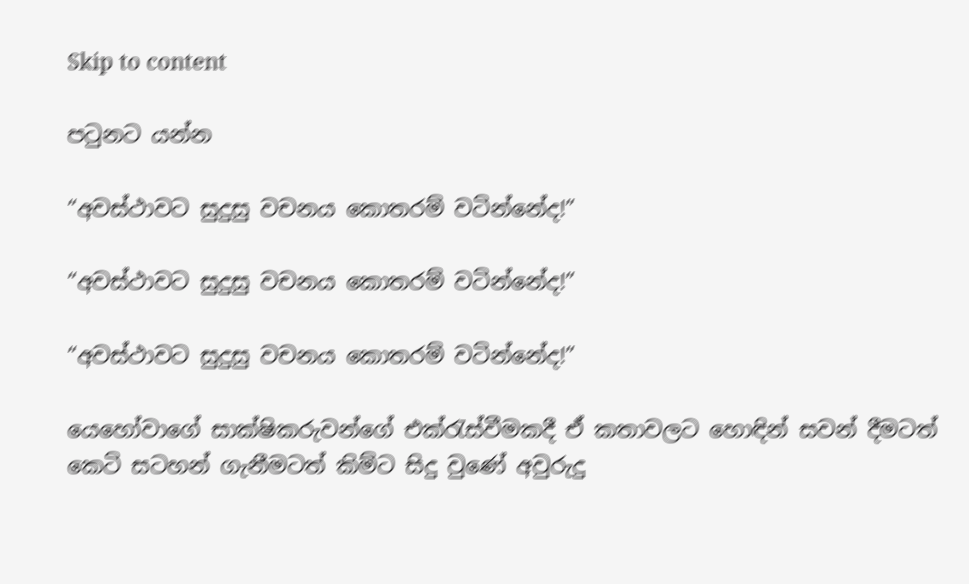Skip to content

පටුනට යන්න

“අවස්ථාවට සුදුසු වචනය කොතරම් වටින්නේද!”

“අවස්ථාවට සුදුසු වචනය කොතරම් වටින්නේද!”

“අවස්ථාවට සුදුසු වචනය කොතරම් වටින්නේද!”

යෙහෝවාගේ සාක්ෂිකරුවන්ගේ එක්රැස්වීමකදී ඒ කතාවලට හොඳින් සවන් දීමටත් කෙටි සටහන් ගැනීමටත් කිම්ට සිදු වුණේ අවුරුදු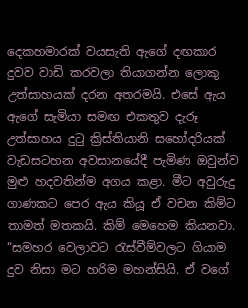දෙකහමාරක් වයසැති ඇගේ දඟකාර දුවව වාඩි කරවලා තියාගන්න ලොකු උත්සාහයක් දරන අතරමයි. එසේ ඇය ඇගේ සැමියා සමඟ එකතුව දැරූ උත්සාහය දුටු ක්‍රිස්තියානි සහෝදරියක් වැඩසටහන අවසානයේදී පැමිණ ඔවුන්ව මුළු හදවතින්ම අගය කළා. මීට අවුරුදු ගාණකට පෙර ඇය කියූ ඒ වචන කිම්ට තාමත් මතකයි. කිම් මෙහෙම කියනවා. “සමහර වෙලාවට රැස්වීම්වලට ගියාම දුව නිසා මට හරිම මහන්සියි. ඒ වගේ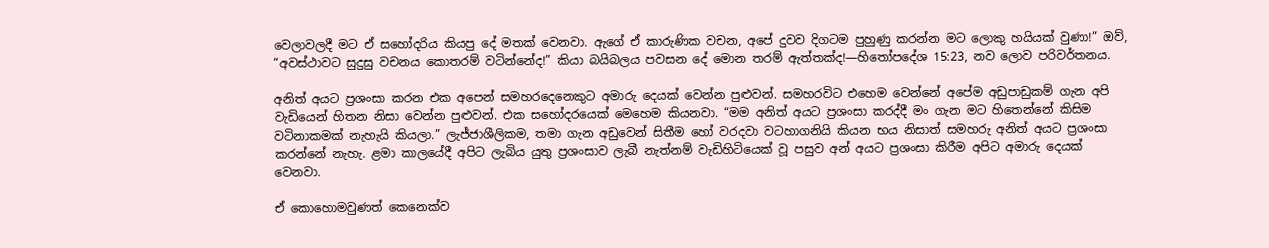වෙලාවලදී මට ඒ සහෝදරිය කියපු දේ මතක් වෙනවා. ඇගේ ඒ කාරුණික වචන, අපේ දුවව දිගටම පුහුණු කරන්න මට ලොකු හයියක් වුණා!” ඔව්, “අවස්ථාවට සුදුසු වචනය කොතරම් වටින්නේද!” කියා බයිබලය පවසන දේ මොන තරම් ඇත්තක්ද!—හිතෝපදේශ 15:23, නව ලොව පරිවර්තනය.

අනිත් අයට ප්‍රශංසා කරන එක අපෙන් සමහරදෙනෙකුට අමාරු දෙයක් වෙන්න පුළුවන්. සමහරවිට එහෙම වෙන්නේ අපේම අඩුපාඩුකම් ගැන අපි වැඩියෙන් හිතන නිසා වෙන්න පුළුවන්. එක සහෝදරයෙක් මෙහෙම කියනවා. “මම අනිත් අයට ප්‍රශංසා කරද්දී මං ගැන මට හිතෙන්නේ කිසිම වටිනාකමක් නැහැයි කියලා.” ලැජ්ජාශීලිකම, තමා ගැන අඩුවෙන් සිතීම හෝ වරදවා වටහාගනියි කියන භය නිසාත් සමහරු අනිත් අයට ප්‍රශංසා කරන්නේ නැහැ. ළමා කාලයේදී අපිට ලැබිය යුතු ප්‍රශංසාව ලැබී නැත්නම් වැඩිහිටියෙක් වූ පසුව අන් අයට ප්‍රශංසා කිරීම අපිට අමාරු දෙයක් වෙනවා.

ඒ කොහොමවුණත් කෙනෙක්ව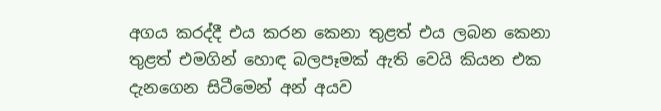අගය කරද්දී එය කරන කෙනා තුළත් එය ලබන කෙනා තුළත් එමගින් හොඳ බලපෑමක් ඇති වෙයි කියන එක දැනගෙන සිටීමෙන් අන් අයව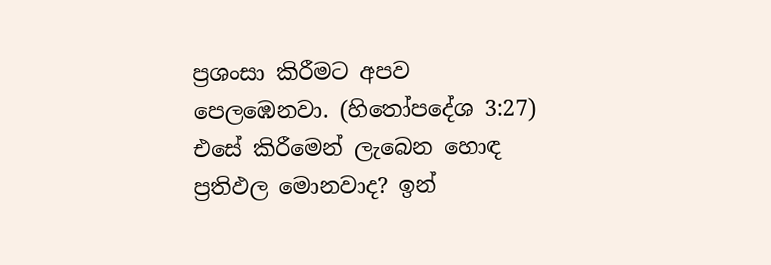ප්‍රශංසා කිරීමට අපව පෙලඹෙනවා. (හිතෝපදේශ 3:27) එසේ කිරීමෙන් ලැබෙන හොඳ ප්‍රතිඵල මොනවාද? ඉන්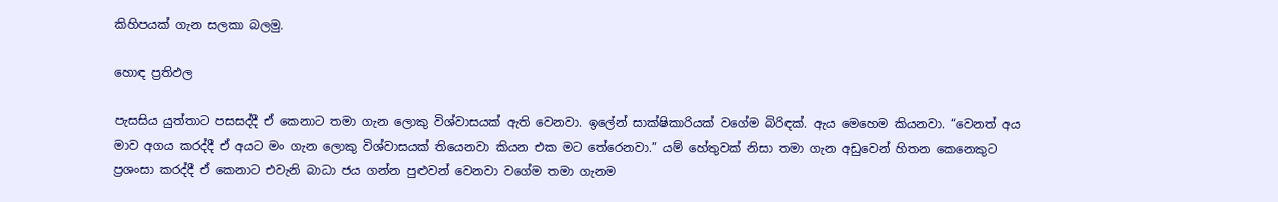කිහිපයක් ගැන සලකා බලමු.

හොඳ ප්‍රතිඵල

පැසසිය යුත්තාට පසසද්දී ඒ කෙනාට තමා ගැන ලොකු විශ්වාසයක් ඇති වෙනවා. ඉලේන් සාක්ෂිකාරියක් වගේම බිරිඳක්. ඇය මෙහෙම කියනවා. “වෙනත් අය මාව අගය කරද්දී ඒ අයට මං ගැන ලොකු විශ්වාසයක් තියෙනවා කියන එක මට තේරෙනවා.” යම් හේතුවක් නිසා තමා ගැන අඩුවෙන් හිතන කෙනෙකුට ප්‍රශංසා කරද්දී ඒ කෙනාට එවැනි බාධා ජය ගන්න පුළුවන් වෙනවා වගේම තමා ගැනම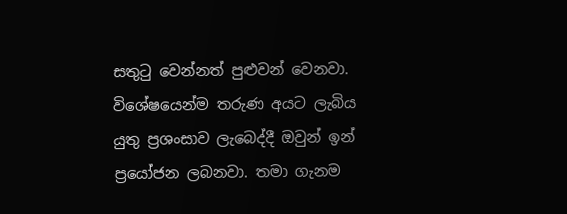සතුටු වෙන්නත් පුළුවන් වෙනවා. විශේෂයෙන්ම තරුණ අයට ලැබිය යුතු ප්‍රශංසාව ලැබෙද්දී ඔවුන් ඉන් ප්‍රයෝජන ලබනවා. තමා ගැනම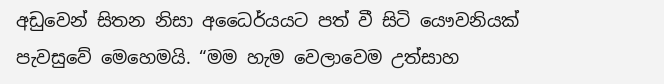අඩුවෙන් සිතන නිසා අධෛර්යයට පත් වී සිටි යෞවනියක් පැවසුවේ මෙහෙමයි. “මම හැම වෙලාවෙම උත්සාහ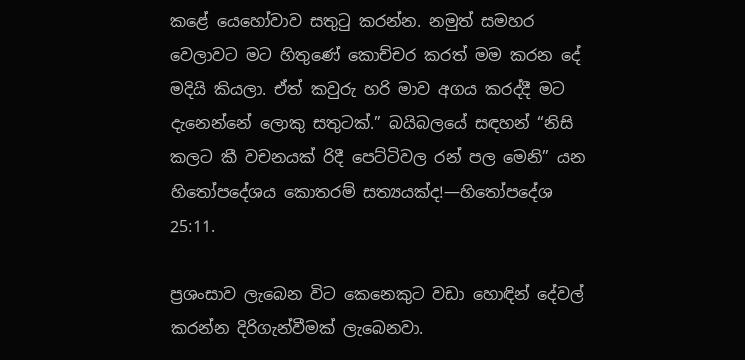කළේ යෙහෝවාව සතුටු කරන්න. නමුත් සමහර වෙලාවට මට හිතුණේ කොච්චර කරත් මම කරන දේ මදියි කියලා. ඒත් කවුරු හරි මාව අගය කරද්දී මට දැනෙන්නේ ලොකු සතුටක්.” බයිබලයේ සඳහන් “නිසි කලට කී වචනයක් රිදී පෙට්ටිවල රන් පල මෙනි” යන හිතෝපදේශය කොතරම් සත්‍යයක්ද!—හිතෝපදේශ 25:11.

ප්‍රශංසාව ලැබෙන විට කෙනෙකුට වඩා හොඳින් දේවල් කරන්න දිරිගැන්වීමක් ලැබෙනවා.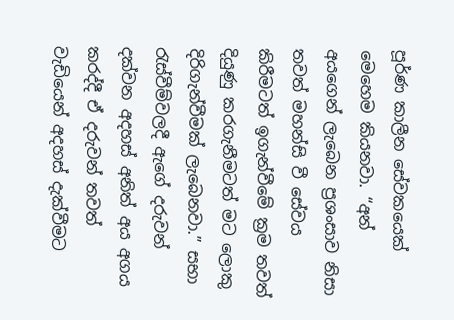පූර්ණ කාලීන සේවකයෙක් මෙහෙම කියනවා. “අන් අයගෙන් ලැබෙන ප්‍රශංසාව නිසා තවත් මහන්සි වී සේවය කිරීමටත් ඉගැන්වීමේ ක්‍රම තවත් දියුණු කරගැනීමටත් මට ලොකු දිරිගැන්වීමක් ලැබෙනවා.” සභා රැස්වීම්වලදී ඇගේ දරුවන් දක්වන අදහස් අනිත් අය අගය කරද්දී ඒ දරුවන් තවත් වැඩියෙන් අදහස් දැක්වීමට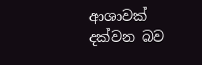ආශාවක් දක්වන බව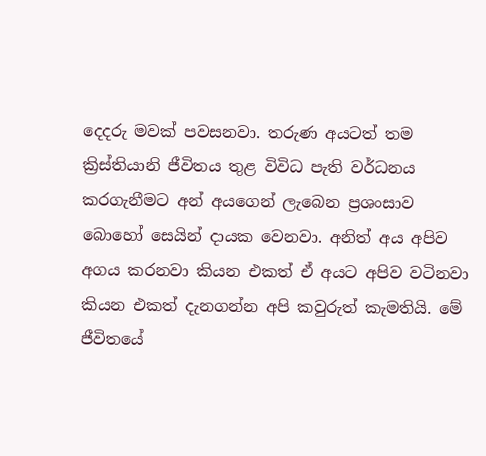දෙදරු මවක් පවසනවා. තරුණ අයටත් තම ක්‍රිස්තියානි ජීවිතය තුළ විවිධ පැති වර්ධනය කරගැනීමට අන් අයගෙන් ලැබෙන ප්‍රශංසාව බොහෝ සෙයින් දායක වෙනවා. අනිත් අය අපිව අගය කරනවා කියන එකත් ඒ අයට අපිව වටිනවා කියන එකත් දැනගන්න අපි කවුරුත් කැමතියි. මේ ජීවිතයේ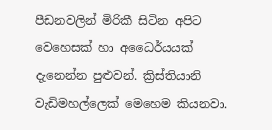පීඩනවලින් මිරිකී සිටින අපිට වෙහෙසක් හා අධෛර්යයක් දැනෙන්න පුළුවන්. ක්‍රිස්තියානි වැඩිමහල්ලෙක් මෙහෙම කියනවා.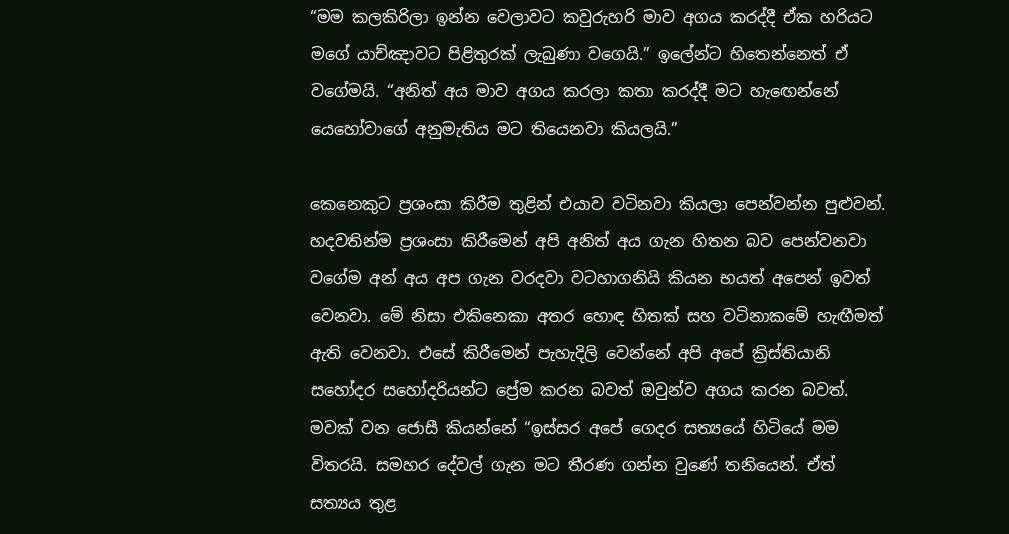“මම කලකිරිලා ඉන්න වෙලාවට කවුරුහරි මාව අගය කරද්දී ඒක හරියට මගේ යාච්ඤාවට පිළිතුරක් ලැබුණා වගෙයි.” ඉලේන්ට හිතෙන්නෙත් ඒ වගේමයි. “අනිත් අය මාව අගය කරලා කතා කරද්දී මට හැඟෙන්නේ යෙහෝවාගේ අනුමැතිය මට තියෙනවා කියලයි.”

කෙනෙකුට ප්‍රශංසා කිරීම තුළින් එයාව වටිනවා කියලා පෙන්වන්න පුළුවන්. හදවතින්ම ප්‍රශංසා කිරීමෙන් අපි අනිත් අය ගැන හිතන බව පෙන්වනවා වගේම අන් අය අප ගැන වරදවා වටහාගනියි කියන භයත් අපෙන් ඉවත් වෙනවා. මේ නිසා එකිනෙකා අතර හොඳ හිතක් සහ වටිනාකමේ හැඟීමත් ඇති වෙනවා. එසේ කිරීමෙන් පැහැදිලි වෙන්නේ අපි අපේ ක්‍රිස්තියානි සහෝදර සහෝදරියන්ට ප්‍රේම කරන බවත් ඔවුන්ව අගය කරන බවත්. මවක් වන ජොසී කියන්නේ “ඉස්සර අපේ ගෙදර සත්‍යයේ හිටියේ මම විතරයි. සමහර දේවල් ගැන මට තීරණ ගන්න වුණේ තනියෙන්. ඒත් සත්‍යය තුළ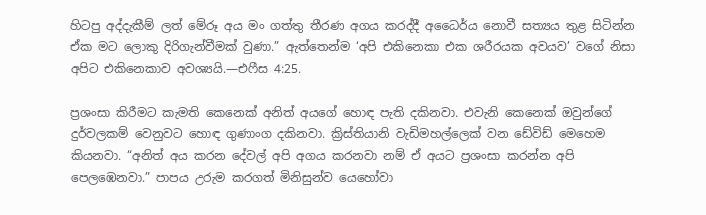හිටපු අද්දැකීම් ලත් මේරූ අය මං ගත්තු තීරණ අගය කරද්දී අධෛර්ය නොවී සත්‍යය තුළ සිටින්න ඒක මට ලොකු දිරිගැන්වීමක් වුණා.” ඇත්තෙන්ම ‘අපි එකිනෙකා එක ශරීරයක අවයව’ වගේ නිසා අපිට එකිනෙකාව අවශ්‍යයි.—එෆීස 4:25.

ප්‍රශංසා කිරීමට කැමති කෙනෙක් අනිත් අයගේ හොඳ පැති දකිනවා. එවැනි කෙනෙක් ඔවුන්ගේ දුර්වලකම් වෙනුවට හොඳ ගුණාංග දකිනවා. ක්‍රිස්තියානි වැඩිමහල්ලෙක් වන ඩේවිඩ් මෙහෙම කියනවා. “අනිත් අය කරන දේවල් අපි අගය කරනවා නම් ඒ අයට ප්‍රශංසා කරන්න අපි පෙලඹෙනවා.” පාපය උරුම කරගත් මිනිසුන්ව යෙහෝවා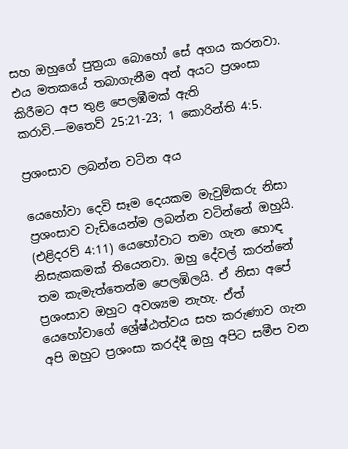සහ ඔහුගේ පුත්‍රයා බොහෝ සේ අගය කරනවා. එය මතකයේ තබාගැනීම අන් අයට ප්‍රශංසා කිරීමට අප තුළ පෙලඹීමක් ඇති කරාවි.—මතෙව් 25:21-23; 1 කොරින්ති 4:5.

ප්‍රශංසාව ලබන්න වටින අය

යෙහෝවා දෙවි සෑම දෙයකම මැවුම්කරු නිසා ප්‍රශංසාව වැඩියෙන්ම ලබන්න වටින්නේ ඔහුයි. (එළිදරව් 4:11) යෙහෝවාට තමා ගැන හොඳ නිසැකකමක් තියෙනවා. ඔහු දේවල් කරන්නේ තම කැමැත්තෙන්ම පෙලඹිලයි. ඒ නිසා අපේ ප්‍රශංසාව ඔහුට අවශ්‍යම නැහැ. ඒත් යෙහෝවාගේ ශ්‍රේෂ්ඨත්වය සහ කරුණාව ගැන අපි ඔහුට ප්‍රශංසා කරද්දී ඔහු අපිට සමීප වන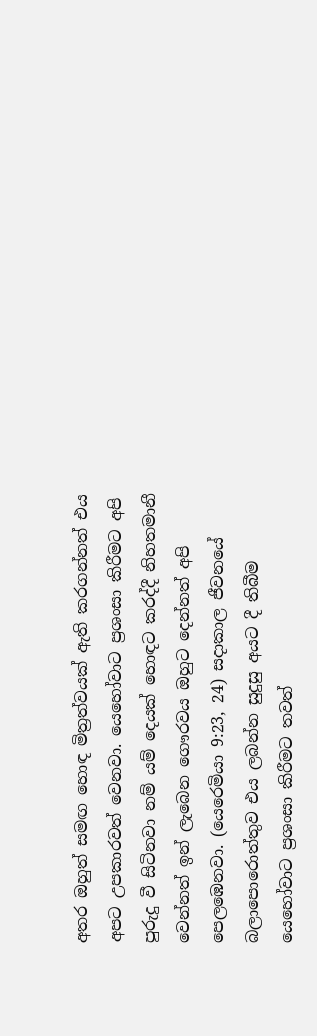අතර ඔහුත් සමඟ හොඳ මිත්‍රත්වයක් ඇති කරගන්නත් එය අපට උපකාරවත් වෙනවා. යෙහෝවාට ප්‍රශංසා කිරීමට අපි පුරුදු වී සිටිනවා නම් යම් දෙයක් හොඳට කරද්දී නිහතමානී වෙන්නත් ඉන් ලැබෙන ගෞරවය ඔහුට දෙන්නත් අපි පෙලඹෙනවා. (යෙරෙමියා 9:23, 24) සදාකාල ජීවනයේ බලාපොරොත්තුව එය ලබන්න සුදුසු අයට දී තිබීම යෙහෝවාට ප්‍රශංසා කිරීමට තවත්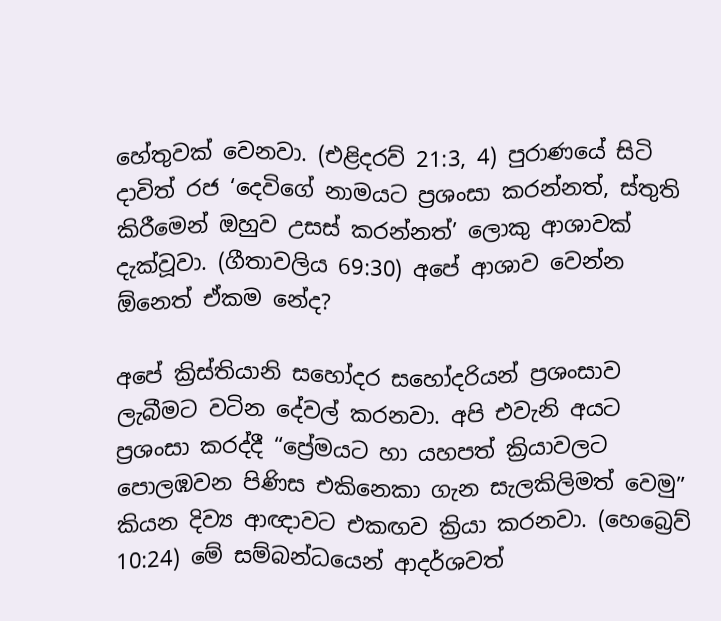හේතුවක් වෙනවා. (එළිදරව් 21:3, 4) පුරාණයේ සිටි දාවිත් රජ ‘දෙවිගේ නාමයට ප්‍රශංසා කරන්නත්, ස්තුති කිරීමෙන් ඔහුව උසස් කරන්නත්’ ලොකු ආශාවක් දැක්වූවා. (ගීතාවලිය 69:30) අපේ ආශාව වෙන්න ඕනෙත් ඒකම නේද?

අපේ ක්‍රිස්තියානි සහෝදර සහෝදරියන් ප්‍රශංසාව ලැබීමට වටින දේවල් කරනවා. අපි එවැනි අයට ප්‍රශංසා කරද්දී “ප්‍රේමයට හා යහපත් ක්‍රියාවලට පොලඹවන පිණිස එකිනෙකා ගැන සැලකිලිමත් වෙමු” කියන දිව්‍ය ආඥාවට එකඟව ක්‍රියා කරනවා. (හෙබ්‍රෙව් 10:24) මේ සම්බන්ධයෙන් ආදර්ශවත්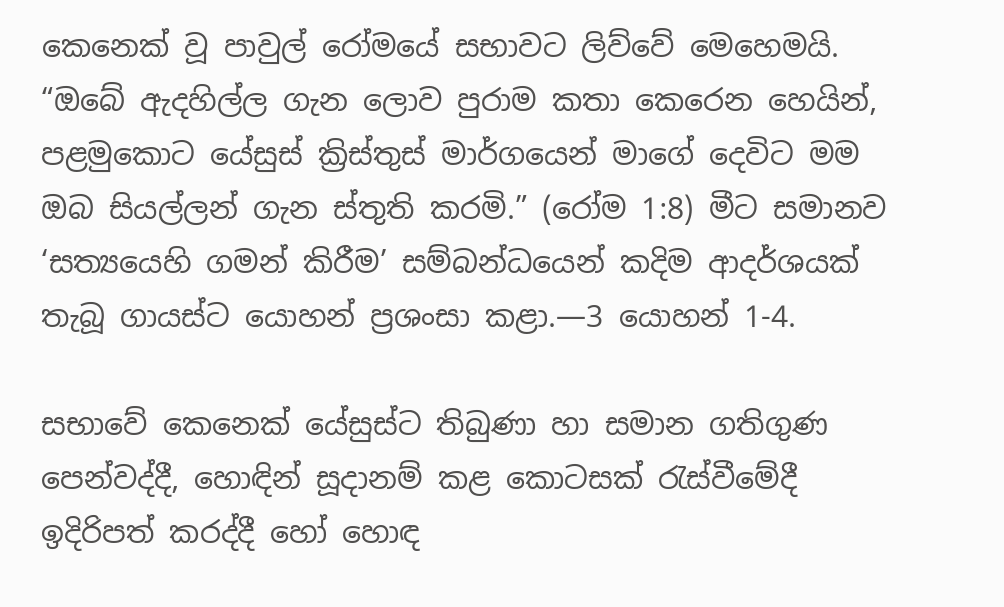කෙනෙක් වූ පාවුල් රෝමයේ සභාවට ලිව්වේ මෙහෙමයි. “ඔබේ ඇදහිල්ල ගැන ලොව පුරාම කතා කෙරෙන හෙයින්, පළමුකොට යේසුස් ක්‍රිස්තුස් මාර්ගයෙන් මාගේ දෙවිට මම ඔබ සියල්ලන් ගැන ස්තුති කරමි.” (රෝම 1:8) මීට සමානව ‘සත්‍යයෙහි ගමන් කිරීම’ සම්බන්ධයෙන් කදිම ආදර්ශයක් තැබූ ගායස්ට යොහන් ප්‍රශංසා කළා.—3 යොහන් 1-4.

සභාවේ කෙනෙක් යේසුස්ට තිබුණා හා සමාන ගතිගුණ පෙන්වද්දී, හොඳින් සූදානම් කළ කොටසක් රැස්වීමේදී ඉදිරිපත් කරද්දී හෝ හොඳ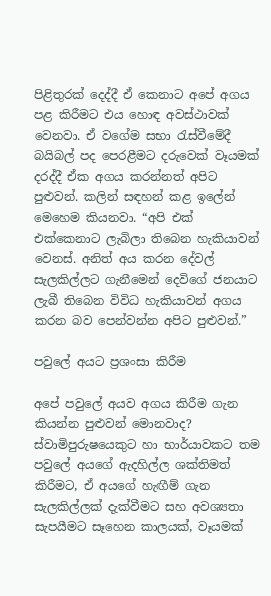පිළිතුරක් දෙද්දී ඒ කෙනාට අපේ අගය පළ කිරීමට එය හොඳ අවස්ථාවක් වෙනවා. ඒ වගේම සභා රැස්වීමේදී බයිබල් පද පෙරළීමට දරුවෙක් වෑයමක් දරද්දී ඒක අගය කරන්නත් අපිට පුළුවන්. කලින් සඳහන් කළ ඉලේන් මෙහෙම කියනවා. “අපි එක් එක්කෙනාට ලැබිලා තිබෙන හැකියාවන් වෙනස්. අනිත් අය කරන දේවල් සැලකිල්ලට ගැනීමෙන් දෙවිගේ ජනයාට ලැබී තිබෙන විවිධ හැකියාවන් අගය කරන බව පෙන්වන්න අපිට පුළුවන්.”

පවුලේ අයට ප්‍රශංසා කිරීම

අපේ පවුලේ අයව අගය කිරීම ගැන කියන්න පුළුවන් මොනවාද? ස්වාමිපුරුෂයෙකුට හා භාර්යාවකට තම පවුලේ අයගේ ඇදහිල්ල ශක්තිමත් කිරීමට, ඒ අයගේ හැඟීම් ගැන සැලකිල්ලක් දැක්වීමට සහ අවශ්‍යතා සැපයීමට සෑහෙන කාලයක්, වෑයමක්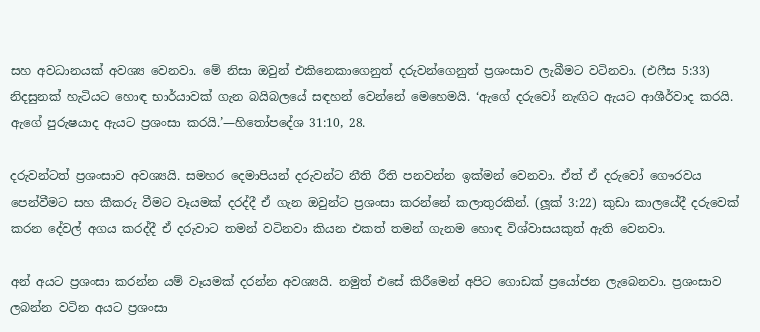සහ අවධානයක් අවශ්‍ය වෙනවා. මේ නිසා ඔවුන් එකිනෙකාගෙනුත් දරුවන්ගෙනුත් ප්‍රශංසාව ලැබීමට වටිනවා. (එෆීස 5:33) නිදසුනක් හැටියට හොඳ භාර්යාවක් ගැන බයිබලයේ සඳහන් වෙන්නේ මෙහෙමයි. ‘ඇගේ දරුවෝ නැඟිට ඇයට ආශීර්වාද කරයි. ඇගේ පුරුෂයාද ඇයට ප්‍රශංසා කරයි.’—හිතෝපදේශ 31:10, 28.

දරුවන්ටත් ප්‍රශංසාව අවශ්‍යයි. සමහර දෙමාපියන් දරුවන්ට නීති රීති පනවන්න ඉක්මන් වෙනවා. ඒත් ඒ දරුවෝ ගෞරවය පෙන්වීමට සහ කීකරු වීමට වෑයමක් දරද්දී ඒ ගැන ඔවුන්ට ප්‍රශංසා කරන්නේ කලාතුරකින්. (ලූක් 3:22) කුඩා කාලයේදී දරුවෙක් කරන දේවල් අගය කරද්දී ඒ දරුවාට තමන් වටිනවා කියන එකත් තමන් ගැනම හොඳ විශ්වාසයකුත් ඇති වෙනවා.

අන් අයට ප්‍රශංසා කරන්න යම් වෑයමක් දරන්න අවශ්‍යයි. නමුත් එසේ කිරීමෙන් අපිට ගොඩක් ප්‍රයෝජන ලැබෙනවා. ප්‍රශංසාව ලබන්න වටින අයට ප්‍රශංසා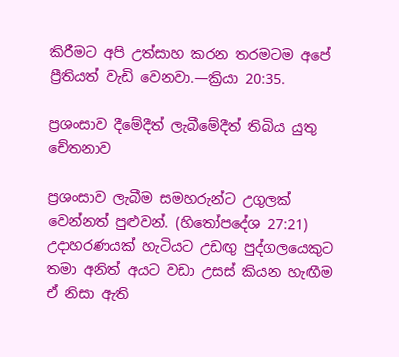කිරීමට අපි උත්සාහ කරන තරමටම අපේ ප්‍රීතියත් වැඩි වෙනවා.—ක්‍රියා 20:35.

ප්‍රශංසාව දීමේදීත් ලැබීමේදීත් තිබිය යුතු චේතනාව

ප්‍රශංසාව ලැබීම සමහරුන්ට උගුලක් වෙන්නත් පුළුවන්. (හිතෝපදේශ 27:21) උදාහරණයක් හැටියට උඩඟු පුද්ගලයෙකුට තමා අනිත් අයට වඩා උසස් කියන හැඟීම ඒ නිසා ඇති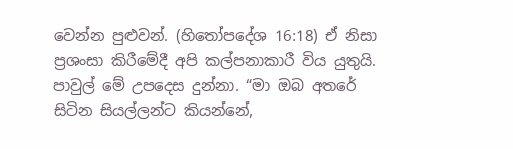වෙන්න පුළුවන්. (හිතෝපදේශ 16:18) ඒ නිසා ප්‍රශංසා කිරීමේදී අපි කල්පනාකාරී විය යුතුයි. පාවුල් මේ උපදෙස දුන්නා. “මා ඔබ අතරේ සිටින සියල්ලන්ට කියන්නේ,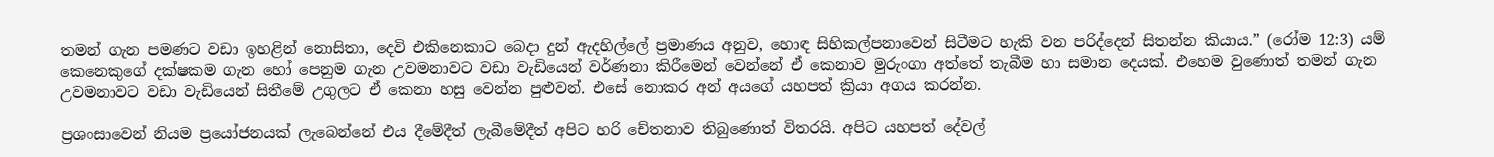තමන් ගැන පමණට වඩා ඉහළින් නොසිතා, දෙවි එකිනෙකාට බෙදා දුන් ඇදහිල්ලේ ප්‍රමාණය අනුව, හොඳ සිහිකල්පනාවෙන් සිටීමට හැකි වන පරිද්දෙන් සිතන්න කියාය.” (රෝම 12:3) යම් කෙනෙකුගේ දක්ෂකම ගැන හෝ පෙනුම ගැන උවමනාවට වඩා වැඩියෙන් වර්ණනා කිරීමෙන් වෙන්නේ ඒ කෙනාව මුරුංගා අත්තේ තැබීම හා සමාන දෙයක්. එහෙම වුණොත් තමන් ගැන උවමනාවට වඩා වැඩියෙන් සිතීමේ උගුලට ඒ කෙනා හසු වෙන්න පුළුවන්. එසේ නොකර අන් අයගේ යහපත් ක්‍රියා අගය කරන්න.

ප්‍රශංසාවෙන් නියම ප්‍රයෝජනයක් ලැබෙන්නේ එය දීමේදීත් ලැබීමේදීත් අපිට හරි චේතනාව තිබුණොත් විතරයි. අපිට යහපත් දේවල්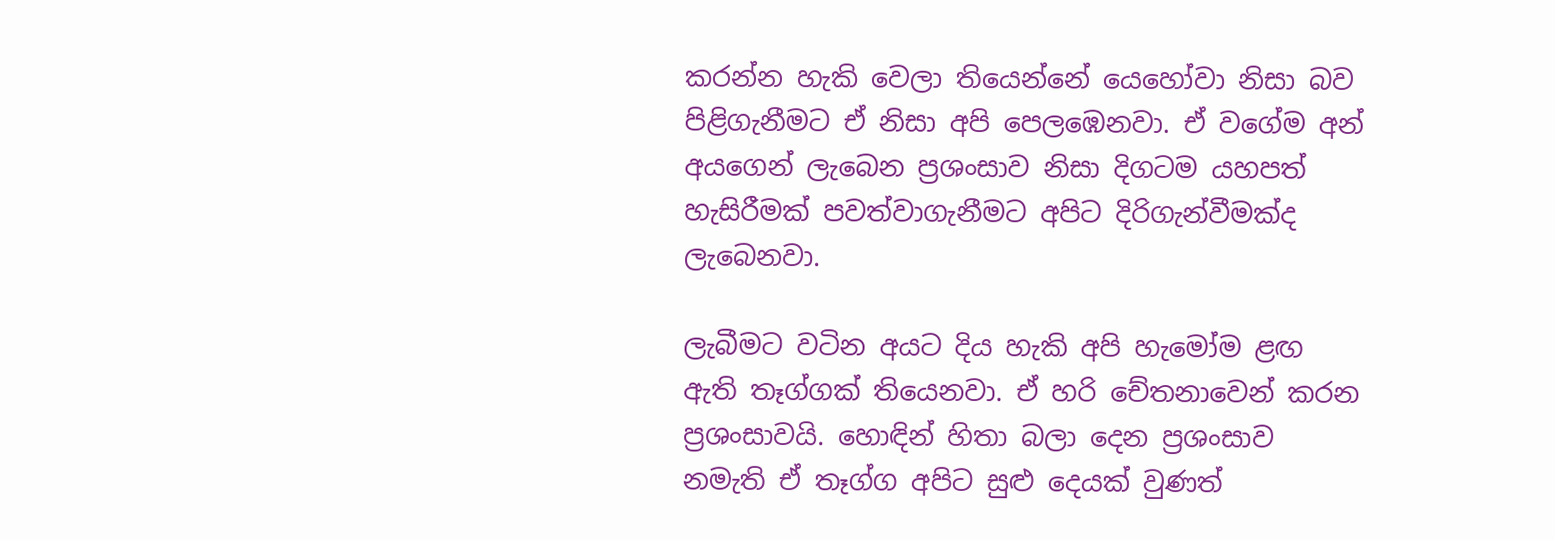කරන්න හැකි වෙලා තියෙන්නේ යෙහෝවා නිසා බව පිළිගැනීමට ඒ නිසා අපි පෙලඹෙනවා. ඒ වගේම අන් අයගෙන් ලැබෙන ප්‍රශංසාව නිසා දිගටම යහපත් හැසිරීමක් පවත්වාගැනීමට අපිට දිරිගැන්වීමක්ද ලැබෙනවා.

ලැබීමට වටින අයට දිය හැකි අපි හැමෝම ළඟ ඇති තෑග්ගක් තියෙනවා. ඒ හරි චේතනාවෙන් කරන ප්‍රශංසාවයි. හොඳින් හිතා බලා දෙන ප්‍රශංසාව නමැති ඒ තෑග්ග අපිට සුළු දෙයක් වුණත්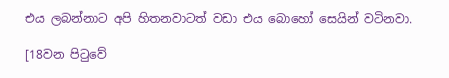එය ලබන්නාට අපි හිතනවාටත් වඩා එය බොහෝ සෙයින් වටිනවා.

[18වන පිටුවේ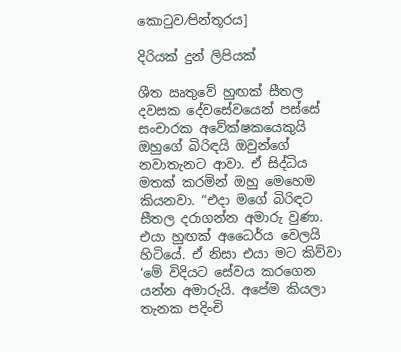කොටුව⁄පින්තූරය]

දිරියක් දුන් ලිපියක්

ශීත ඍතුවේ හුඟක් සීතල දවසක දේවසේවයෙන් පස්සේ සංචාරක අවේක්ෂකයෙකුයි ඔහුගේ බිරිඳයි ඔවුන්ගේ නවාතැනට ආවා. ඒ සිද්ධිය මතක් කරමින් ඔහු මෙහෙම කියනවා. “එදා මගේ බිරිඳට සීතල දරාගන්න අමාරු වුණා. එයා හුඟක් අධෛර්ය වෙලයි හිටියේ. ඒ නිසා එයා මට කිව්වා ‘මේ විදියට සේවය කරගෙන යන්න අමාරුයි. අපේම කියලා තැනක පදිංචි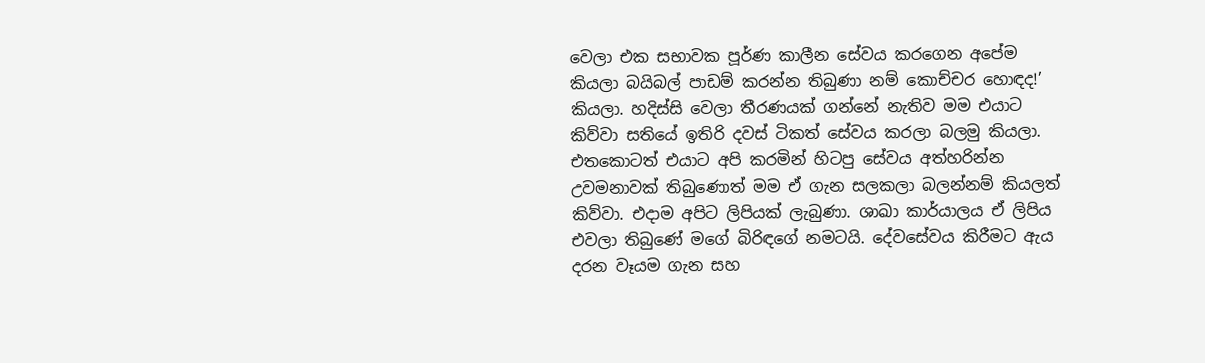වෙලා එක සභාවක පූර්ණ කාලීන සේවය කරගෙන අපේම කියලා බයිබල් පාඩම් කරන්න තිබුණා නම් කොච්චර හොඳද!’ කියලා. හදිස්සි වෙලා තීරණයක් ගන්නේ නැතිව මම එයාට කිව්වා සතියේ ඉතිරි දවස් ටිකත් සේවය කරලා බලමු කියලා. එතකොටත් එයාට අපි කරමින් හිටපු සේවය අත්හරින්න උවමනාවක් තිබුණොත් මම ඒ ගැන සලකලා බලන්නම් කියලත් කිව්වා. එදාම අපිට ලිපියක් ලැබුණා. ශාඛා කාර්යාලය ඒ ලිපිය එවලා තිබුණේ මගේ බිරිඳගේ නමටයි. දේවසේවය කිරීමට ඇය දරන වෑයම ගැන සහ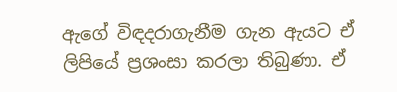ඇගේ විඳදරාගැනීම ගැන ඇයට ඒ ලිපියේ ප්‍රශංසා කරලා තිබුණා. ඒ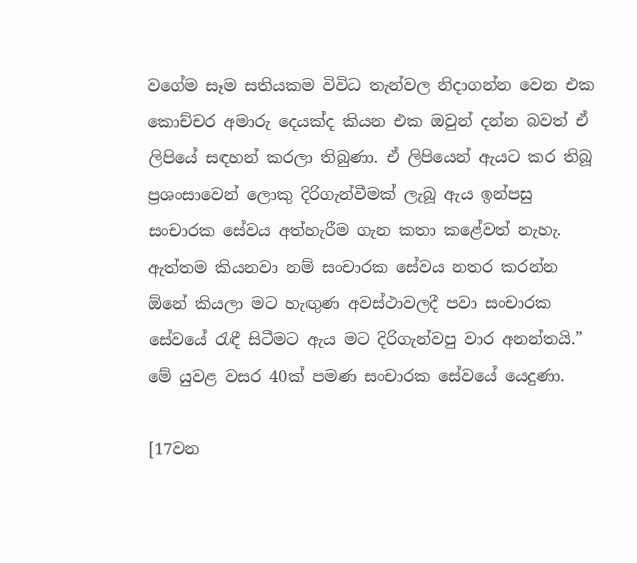වගේම සෑම සතියකම විවිධ තැන්වල නිදාගන්න වෙන එක කොච්චර අමාරු දෙයක්ද කියන එක ඔවුන් දන්න බවත් ඒ ලිපියේ සඳහන් කරලා තිබුණා. ඒ ලිපියෙන් ඇයට කර තිබූ ප්‍රශංසාවෙන් ලොකු දිරිගැන්වීමක් ලැබූ ඇය ඉන්පසු සංචාරක සේවය අත්හැරීම ගැන කතා කළේවත් නැහැ. ඇත්තම කියනවා නම් සංචාරක සේවය නතර කරන්න ඕනේ කියලා මට හැඟුණ අවස්ථාවලදී පවා සංචාරක සේවයේ රැඳී සිටීමට ඇය මට දිරිගැන්වපු වාර අනන්තයි.” මේ යුවළ වසර 40ක් පමණ සංචාරක සේවයේ යෙදුණා.

[17වන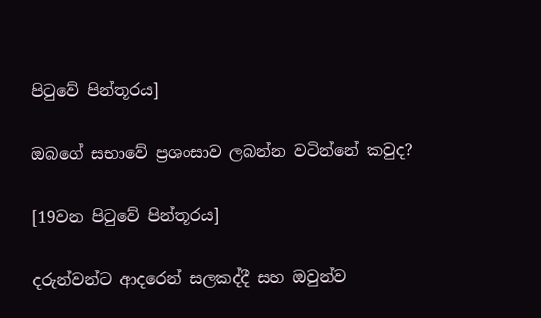පිටුවේ පින්තූරය]

ඔබගේ සභාවේ ප්‍රශංසාව ලබන්න වටින්නේ කවුද?

[19වන පිටුවේ පින්තූරය]

දරුන්වන්ට ආදරෙන් සලකද්දී සහ ඔවුන්ව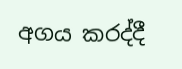අගය කරද්දී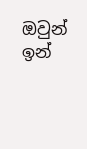ඔවුන් ඉන්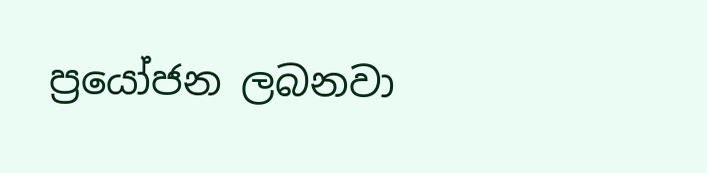ප්‍රයෝජන ලබනවා